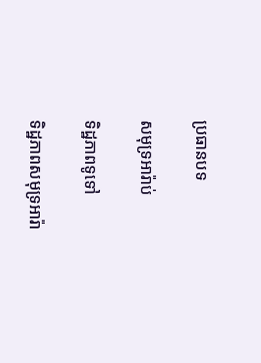ប្រធានបទ

សមុទ្រអារ៉ាប់

ទិដ្ឋភាពទូទៅ

ទិដ្ឋភាពសមុទ្រអារ៉ា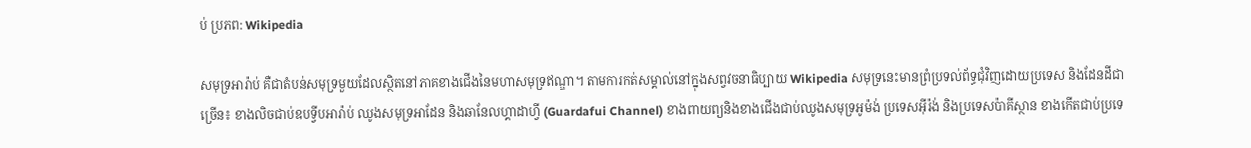ប់ ប្រភព: Wikipedia

សមុទ្រអារ៉ាប់ គឺជាតំបន់សមុទ្រមួយដែលស្ថិតនៅភាគខាងជើងនៃមហាសមុទ្រឥណ្ឌា។ តាមការកត់សម្គាល់នៅក្នុងសព្វវចនាធិប្បាយ Wikipedia សមុទ្រនេះមានព្រំប្រទល់ព័ទ្ធជុំវិញដោយប្រទេស និងដែនដីជាច្រើន៖ ខាងលិចជាប់ឧបទ្វីបអារ៉ាប់ ឈូងសមុទ្រអាដែន និងឆានែលហ្គាដាហ្វី (Guardafui Channel) ខាងពាយព្យនិងខាងជើងជាប់ឈូងសមុទ្រអូម៉ង់ ប្រទេសអ៊ីរ៉ង់ និងប្រទេសប៉ាគីស្ថាន ខាងកើតជាប់ប្រទេ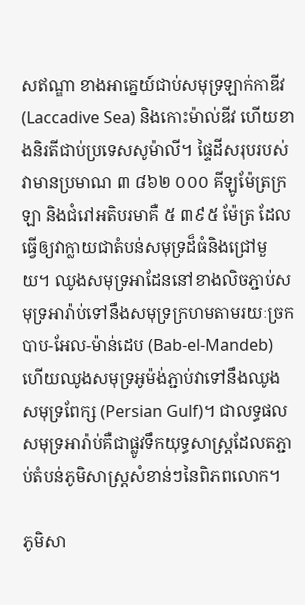សឥណ្ឌា ខាងអាគ្នេយ៍ជាប់សមុទ្រឡាក់កាឌីវ (Laccadive Sea) និងកោះម៉ាល់ឌីវ ហើយខាងនិរតីជាប់ប្រទេសសូម៉ាលី។ ផ្ទៃដីសរុបរបស់វាមានប្រមាណ ៣ ៨៦២ ០០០ គីឡូម៉ែត្រក្រឡា និងជំរៅអតិបរមាគឺ ៥ ៣៩៥ ម៉ែត្រ ដែលធ្វើឲ្យវាក្លាយជាតំបន់សមុទ្រដ៏ធំនិងជ្រៅមួយ។ ឈូងសមុទ្រអាដែននៅខាងលិចភ្ជាប់សមុទ្រអារ៉ាប់ទៅនឹងសមុទ្រក្រហមតាមរយៈច្រកបាប-អែល-ម៉ាន់ដេប (Bab-el-Mandeb) ហើយឈូងសមុទ្រអូម៉ង់ភ្ជាប់វាទៅនឹងឈូងសមុទ្រពែក្ស (Persian Gulf)។ ជាលទ្ធផល សមុទ្រអារ៉ាប់គឺជាផ្លូវទឹកយុទ្ធសាស្ត្រដែលតភ្ជាប់តំបន់ភូមិសាស្ត្រសំខាន់ៗនៃពិភពលោក។

ភូមិសា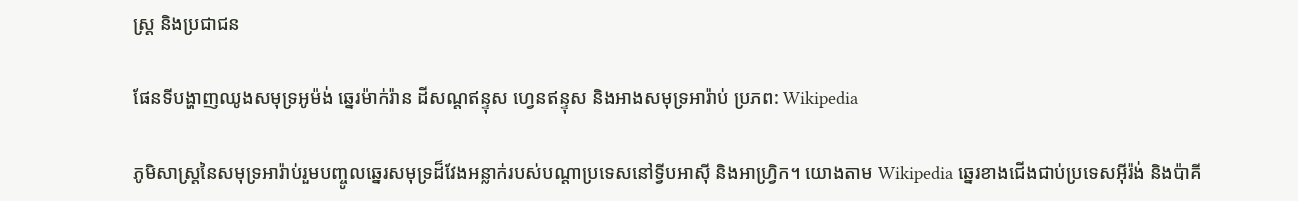ស្ត្រ និងប្រជាជន

ផែនទីបង្ហាញឈូងសមុទ្រអូម៉ង់ ឆ្នេរម៉ាក់រ៉ាន ដីសណ្ដឥន្ទុស ហ្វេនឥន្ទុស និងអាងសមុទ្រអារ៉ាប់ ប្រភព: Wikipedia

ភូមិសាស្ត្រនៃសមុទ្រអារ៉ាប់រួមបញ្ចូលឆ្នេរសមុទ្រដ៏វែងអន្លាក់របស់បណ្ដាប្រទេសនៅទ្វីបអាស៊ី និងអាហ្វ្រិក។ យោងតាម Wikipedia ឆ្នេរខាងជើងជាប់ប្រទេសអ៊ីរ៉ង់ និងប៉ាគី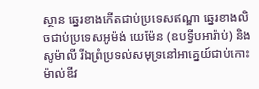ស្ថាន ឆ្នេរខាងកើតជាប់ប្រទេសឥណ្ឌា ឆ្នេរខាងលិចជាប់ប្រទេសអូម៉ង់ យេម៉ែន (ឧបទ្វីបអារ៉ាប់) និងសូម៉ាលី រីឯព្រំប្រទល់សមុទ្រនៅអាគ្នេយ៍ជាប់កោះម៉ាល់ឌីវ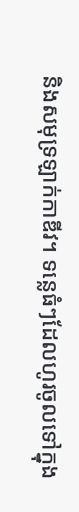និងសមុទ្រឡាក់កាឌីវ។ ទន្លេធំៗដែលហូរចូលទៅក្នុង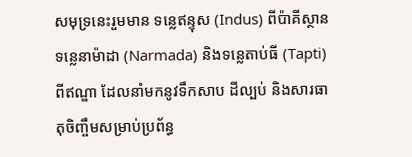សមុទ្រនេះរួមមាន ទន្លេឥន្ទុស (Indus) ពីប៉ាគីស្ថាន ទន្លេនាម៉ាដា (Narmada) និងទន្លេតាប់ធី (Tapti) ពីឥណ្ឌា ដែលនាំមកនូវទឹកសាប ដីល្បប់ និងសារធាតុចិញ្ចឹមសម្រាប់ប្រព័ន្ធ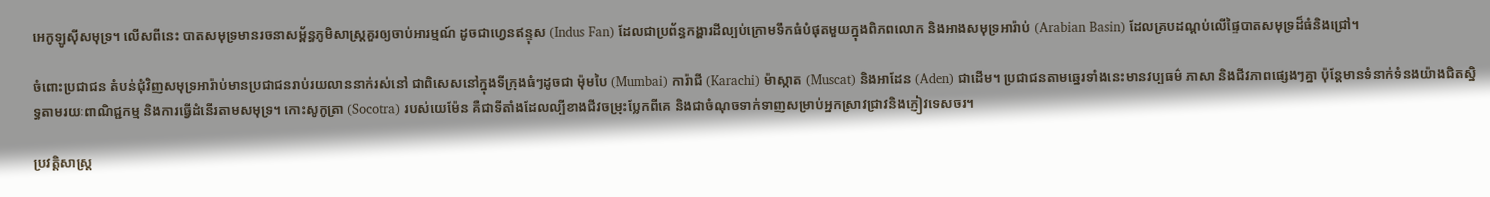អេកូឡូស៊ីសមុទ្រ។ លើសពីនេះ បាតសមុទ្រមានរចនាសម្ព័ន្ធភូមិសាស្ត្រគួរឲ្យចាប់អារម្មណ៍ ដូចជាហ្វេនឥន្ទុស (Indus Fan) ដែលជាប្រព័ន្ធកង្ហារដីល្បប់ក្រោមទឹកធំបំផុតមួយក្នុងពិភពលោក និងអាងសមុទ្រអារ៉ាប់ (Arabian Basin) ដែលគ្របដណ្ដប់លើផ្ទៃបាតសមុទ្រដ៏ធំនិងជ្រៅ។

ចំពោះប្រជាជន តំបន់ជុំវិញសមុទ្រអារ៉ាប់មានប្រជាជនរាប់រយលាននាក់រស់នៅ ជាពិសេសនៅក្នុងទីក្រុងធំៗដូចជា ម៉ុមបៃ (Mumbai) ការ៉ាជី (Karachi) ម៉ាស្កាត (Muscat) និងអាដែន (Aden) ជាដើម។ ប្រជាជនតាមឆ្នេរទាំងនេះមានវប្បធម៌ ភាសា និងជីវភាពផ្សេងៗគ្នា ប៉ុន្តែមានទំនាក់ទំនងយ៉ាងជិតស្និទ្ធតាមរយៈពាណិជ្ជកម្ម និងការធ្វើដំនើរតាមសមុទ្រ។ កោះសូកូត្រា (Socotra) របស់យេម៉ែន គឺជាទីតាំងដែលល្បីខាងជីវចម្រុះប្លែកពីគេ និងជាចំណុចទាក់ទាញសម្រាប់អ្នកស្រាវជ្រាវនិងភ្ញៀវទេសចរ។

ប្រវត្តិសាស្ត្រ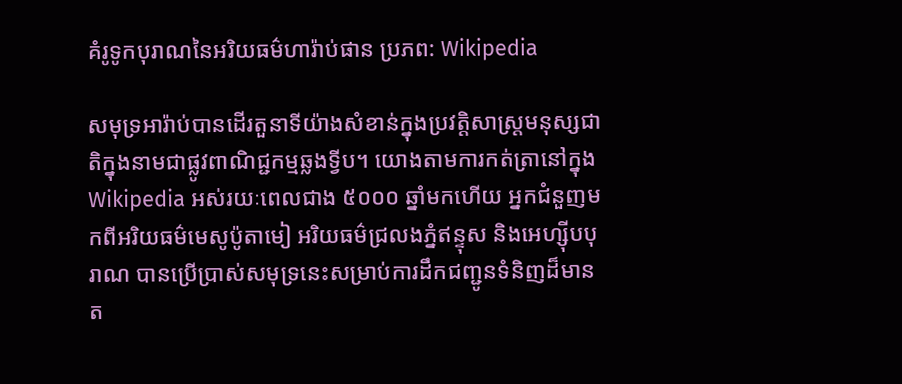គំរូទូកបុរាណនៃអរិយធម៌ហារ៉ាប់ផាន ប្រភព: Wikipedia

សមុទ្រអារ៉ាប់បានដើរតួនាទីយ៉ាងសំខាន់ក្នុងប្រវត្តិសាស្ត្រមនុស្សជាតិក្នុងនាមជាផ្លូវពាណិជ្ជកម្មឆ្លងទ្វីប។ យោងតាមការកត់ត្រានៅក្នុង Wikipedia អស់រយៈពេលជាង ៥០០០ ឆ្នាំមកហើយ អ្នកជំនួញមកពីអរិយធម៌មេសូប៉ូតាមៀ អរិយធម៌ជ្រលងភ្នំឥន្ទុស និងអេហ្ស៊ីបបុរាណ បានប្រើប្រាស់សមុទ្រនេះសម្រាប់ការដឹកជញ្ជូនទំនិញដ៏មានត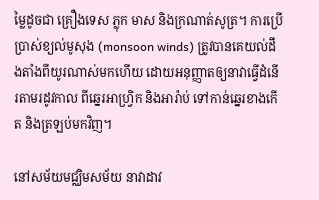ម្លៃដូចជា គ្រឿងទេស ភ្លុក មាស និងក្រណាត់សូត្រ។ ការប្រើប្រាស់ខ្យល់មូសុង (monsoon winds) ត្រូវបានគេយល់ដឹងតាំងពីយូរណាស់មកហើយ ដោយអនុញ្ញាតឲ្យនាវាធ្វើដំនើរតាមរដូវកាល ពីឆ្នេរអាហ្វ្រិក និងអារ៉ាប់ ទៅកាន់ឆ្នេរខាងកើត និងត្រឡប់មកវិញ។

នៅសម័យមជ្ឈិមសម័យ នាវាដាវ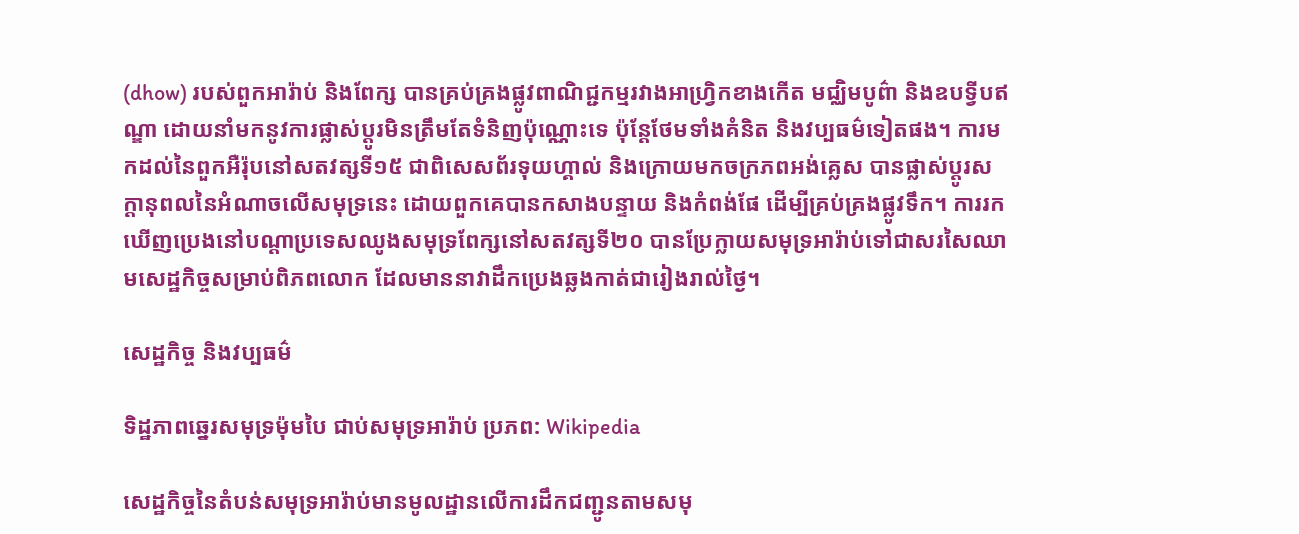(dhow) របស់ពួកអារ៉ាប់ និងពែក្ស បានគ្រប់គ្រងផ្លូវពាណិជ្ជកម្មរវាងអាហ្វ្រិកខាងកើត មជ្ឈិមបូព៌ា និងឧបទ្វីបឥណ្ឌា ដោយនាំមកនូវការផ្លាស់ប្តូរមិនត្រឹមតែទំនិញប៉ុណ្ណោះទេ ប៉ុន្តែថែមទាំងគំនិត និងវប្បធម៌ទៀតផង។ ការមកដល់នៃពួកអឺរ៉ុបនៅសតវត្សទី១៥ ជាពិសេសព័រទុយហ្គាល់ និងក្រោយមកចក្រភពអង់គ្លេស បានផ្លាស់ប្តូរសក្ដានុពលនៃអំណាចលើសមុទ្រនេះ ដោយពួកគេបានកសាងបន្ទាយ និងកំពង់ផែ ដើម្បីគ្រប់គ្រងផ្លូវទឹក។ ការរកឃើញប្រេងនៅបណ្តាប្រទេសឈូងសមុទ្រពែក្សនៅសតវត្សទី២០ បានប្រែក្លាយសមុទ្រអារ៉ាប់ទៅជាសរសៃឈាមសេដ្ឋកិច្ចសម្រាប់ពិភពលោក ដែលមាននាវាដឹកប្រេងឆ្លងកាត់ជារៀងរាល់ថ្ងៃ។

សេដ្ឋកិច្ច និងវប្បធម៌

ទិដ្ឋភាពឆ្នេរសមុទ្រម៉ុមបៃ ជាប់សមុទ្រអារ៉ាប់ ប្រភព: Wikipedia

សេដ្ឋកិច្ចនៃតំបន់សមុទ្រអារ៉ាប់មានមូលដ្ឋានលើការដឹកជញ្ជូនតាមសមុ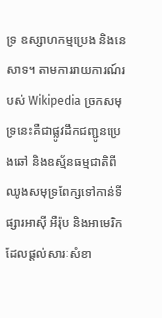ទ្រ ឧស្សាហកម្មប្រេង និងនេសាទ។ តាមការរាយការណ៍របស់ Wikipedia ច្រកសមុទ្រនេះគឺជាផ្លូវដឹកជញ្ជូនប្រេងឆៅ និងឧស្ម័នធម្មជាតិពីឈូងសមុទ្រពែក្សទៅកាន់ទីផ្សារអាស៊ី អឺរ៉ុប និងអាមេរិក ដែលផ្តល់សារៈសំខា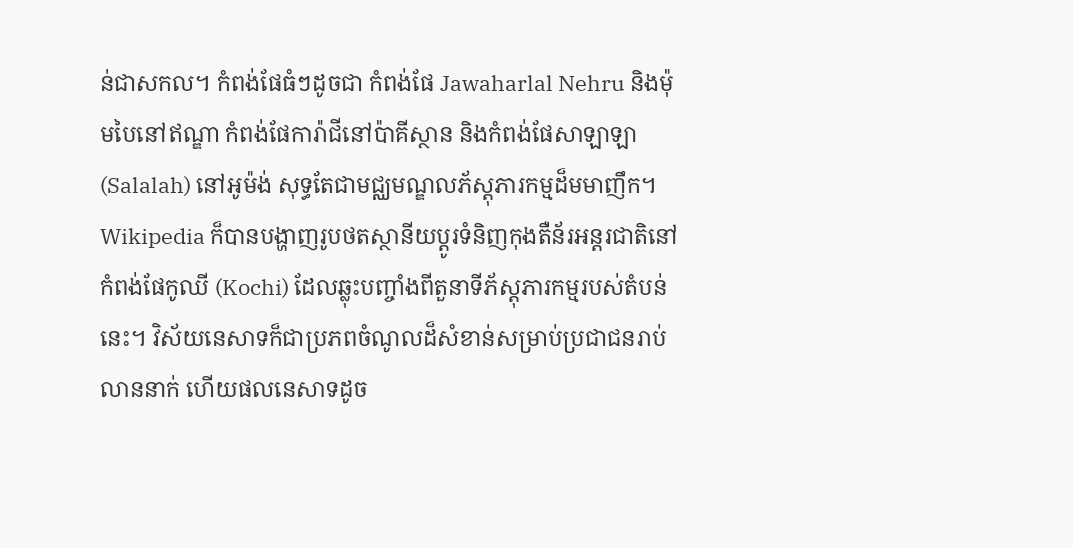ន់ជាសកល។ កំពង់ផែធំៗដូចជា កំពង់ផែ Jawaharlal Nehru និងម៉ុមបៃនៅឥណ្ឌា កំពង់ផែការ៉ាជីនៅប៉ាគីស្ថាន និងកំពង់ផែសាឡាឡា (Salalah) នៅអូម៉ង់ សុទ្ធតែជាមជ្ឈមណ្ឌលភ័ស្តុភារកម្មដ៏មមាញឹក។ Wikipedia ក៏បានបង្ហាញរូបថតស្ថានីយប្ដូរទំនិញកុងតឺន័រអន្តរជាតិនៅកំពង់ផែកូឈី (Kochi) ដែលឆ្លុះបញ្ចាំងពីតួនាទីភ័ស្តុភារកម្មរបស់តំបន់នេះ។ វិស័យនេសាទក៏ជាប្រភពចំណូលដ៏សំខាន់សម្រាប់ប្រជាជនរាប់លាននាក់ ហើយផលនេសាទដូច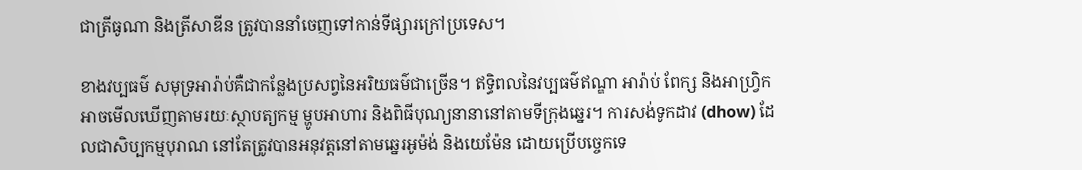ជាត្រីធូណា និងត្រីសាឌីន ត្រូវបាននាំចេញទៅកាន់ទីផ្សារក្រៅប្រទេស។

ខាងវប្បធម៌ សមុទ្រអារ៉ាប់គឺជាកន្លែងប្រសព្វនៃអរិយធម៌ជាច្រើន។ ឥទ្ធិពលនៃវប្បធម៌ឥណ្ឌា អារ៉ាប់ ពែក្ស និងអាហ្វ្រិក អាចមើលឃើញតាមរយៈស្ថាបត្យកម្ម ម្ហូបអាហារ និងពិធីបុណ្យនានានៅតាមទីក្រុងឆ្នេរ។ ការសង់ទូកដាវ (dhow) ដែលជាសិប្បកម្មបុរាណ នៅតែត្រូវបានអនុវត្តនៅតាមឆ្នេរអូម៉ង់ និងយេម៉ែន ដោយប្រើបច្ចេកទេ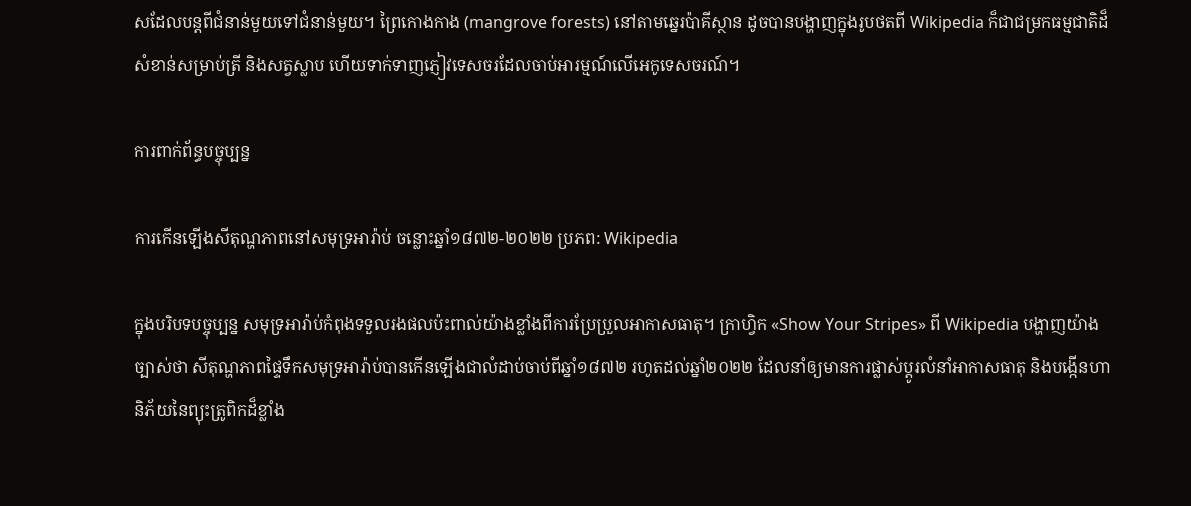សដែលបន្តពីជំនាន់មួយទៅជំនាន់មួយ។ ព្រៃកោងកាង (mangrove forests) នៅតាមឆ្នេរប៉ាគីស្ថាន ដូចបានបង្ហាញក្នុងរូបថតពី Wikipedia ក៏ជាជម្រកធម្មជាតិដ៏សំខាន់សម្រាប់ត្រី និងសត្វស្លាប ហើយទាក់ទាញភ្ញៀវទេសចរដែលចាប់អារម្មណ៍លើអេកូទេសចរណ៍។

ការពាក់ព័ន្ធបច្ចុប្បន្ន

ការកើនឡើងសីតុណ្ហភាពនៅសមុទ្រអារ៉ាប់ ចន្លោះឆ្នាំ១៨៧២-២០២២ ប្រភព: Wikipedia

ក្នុងបរិបទបច្ចុប្បន្ន សមុទ្រអារ៉ាប់កំពុងទទួលរងផលប៉ះពាល់យ៉ាងខ្លាំងពីការប្រែប្រួលអាកាសធាតុ។ ក្រាហ្វិក «Show Your Stripes» ពី Wikipedia បង្ហាញយ៉ាងច្បាស់ថា សីតុណ្ហភាពផ្ទៃទឹកសមុទ្រអារ៉ាប់បានកើនឡើងជាលំដាប់ចាប់ពីឆ្នាំ១៨៧២ រហូតដល់ឆ្នាំ២០២២ ដែលនាំឲ្យមានការផ្លាស់ប្ដូរលំនាំអាកាសធាតុ និងបង្កើនហានិភ័យនៃព្យុះត្រូពិកដ៏ខ្លាំង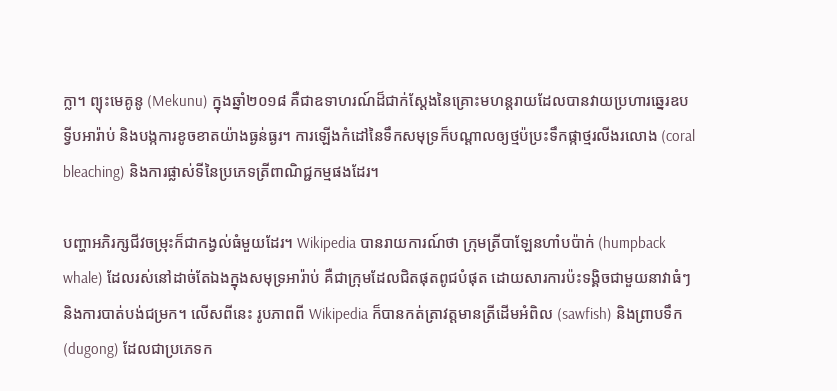ក្លា។ ព្យុះមេគូនូ (Mekunu) ក្នុងឆ្នាំ២០១៨ គឺជាឧទាហរណ៍ដ៏ជាក់ស្តែងនៃគ្រោះមហន្តរាយដែលបានវាយប្រហារឆ្នេរឧបទ្វីបអារ៉ាប់ និងបង្កការខូចខាតយ៉ាងធ្ងន់ធ្ងរ។ ការឡើងកំដៅនៃទឹកសមុទ្រក៏បណ្ដាលឲ្យថ្មប៉ប្រះទឹកផ្កាថ្មរលីងរលោង (coral bleaching) និងការផ្លាស់ទីនៃប្រភេទត្រីពាណិជ្ជកម្មផងដែរ។

បញ្ហាអភិរក្សជីវចម្រុះក៏ជាកង្វល់ធំមួយដែរ។ Wikipedia បានរាយការណ៍ថា ក្រុមត្រីបាឡែនហាំបប៉ាក់ (humpback whale) ដែលរស់នៅដាច់តែឯងក្នុងសមុទ្រអារ៉ាប់ គឺជាក្រុមដែលជិតផុតពូជបំផុត ដោយសារការប៉ះទង្គិចជាមួយនាវាធំៗ និងការបាត់បង់ជម្រក។ លើសពីនេះ រូបភាពពី Wikipedia ក៏បានកត់ត្រាវត្តមានត្រីដើមអំពិល (sawfish) និងព្រាបទឹក (dugong) ដែលជាប្រភេទក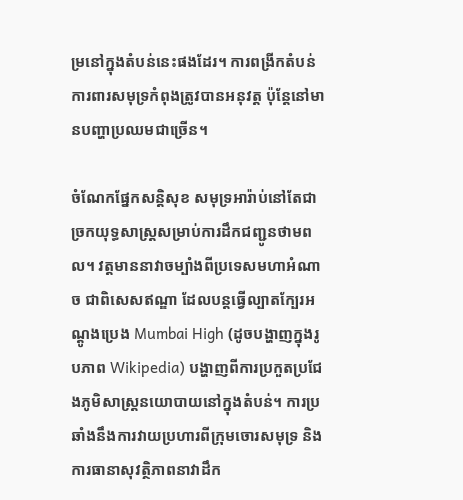ម្រនៅក្នុងតំបន់នេះផងដែរ។ ការពង្រីកតំបន់ការពារសមុទ្រកំពុងត្រូវបានអនុវត្ត ប៉ុន្តែនៅមានបញ្ហាប្រឈមជាច្រើន។

ចំណែកផ្នែកសន្តិសុខ សមុទ្រអារ៉ាប់នៅតែជាច្រកយុទ្ធសាស្ត្រសម្រាប់ការដឹកជញ្ជូនថាមពល។ វត្តមាននាវាចម្បាំងពីប្រទេសមហាអំណាច ជាពិសេសឥណ្ឌា ដែលបន្តធ្វើល្បាតក្បែរអណ្តូងប្រេង Mumbai High (ដូចបង្ហាញក្នុងរូបភាព Wikipedia) បង្ហាញពីការប្រកួតប្រជែងភូមិសាស្ត្រនយោបាយនៅក្នុងតំបន់។ ការប្រឆាំងនឹងការវាយប្រហារពីក្រុមចោរសមុទ្រ និងការធានាសុវត្ថិភាពនាវាដឹក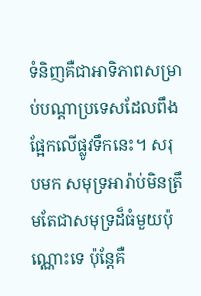ទំនិញគឺជាអាទិភាពសម្រាប់បណ្ដាប្រទេសដែលពឹងផ្អែកលើផ្លូវទឹកនេះ។ សរុបមក សមុទ្រអារ៉ាប់មិនត្រឹមតែជាសមុទ្រដ៏ធំមួយប៉ុណ្ណោះទេ ប៉ុន្តែគឺ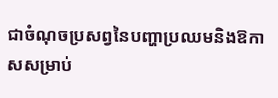ជាចំណុចប្រសព្វនៃបញ្ហាប្រឈមនិងឱកាសសម្រាប់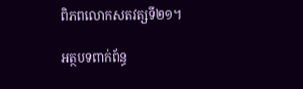ពិភពលោកសតវត្សទី២១។

អត្ថបទពាក់ព័ន្ធ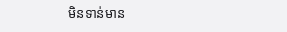មិនទាន់មាន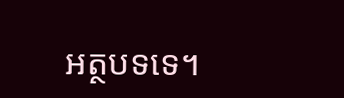អត្ថបទទេ។